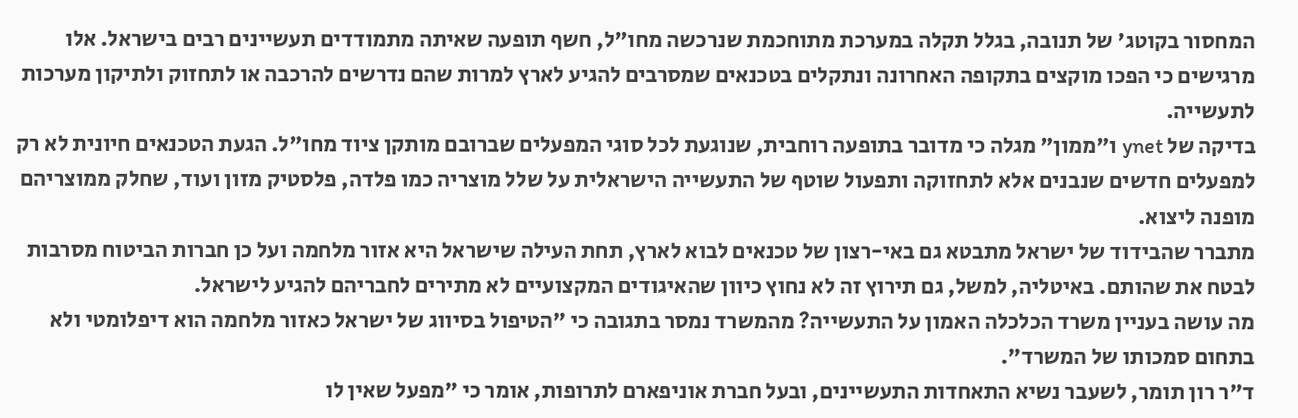המחסור בקוטג' של תנובה, בגלל תקלה במערכת מתוחכמת שנרכשה מחו"ל, חשף תופעה שאיתה מתמודדים תעשיינים רבים בישראל. אלו מרגישים כי הפכו מוקצים בתקופה האחרונה ונתקלים בטכנאים שמסרבים להגיע לארץ למרות שהם נדרשים להרכבה או לתחזוק ולתיקון מערכות לתעשייה.
בדיקה של ynet ו"ממון" מגלה כי מדובר בתופעה רוחבית, שנוגעת לכל סוגי המפעלים שברובם מותקן ציוד מחו"ל. הגעת הטכנאים חיונית לא רק למפעלים חדשים שנבנים אלא לתחזוקה ותפעול שוטף של התעשייה הישראלית על שלל מוצריה כמו פלדה, פלסטיק מזון ועוד, שחלק ממוצריהם מופנה ליצוא.
מתברר שהבידוד של ישראל מתבטא גם באי-רצון של טכנאים לבוא לארץ, תחת העילה שישראל היא אזור מלחמה ועל כן חברות הביטוח מסרבות לבטח את שהותם. באיטליה, למשל, גם תירוץ זה לא נחוץ כיוון שהאיגודים המקצועיים לא מתירים לחבריהם להגיע לישראל.
מה עושה בעניין משרד הכלכלה האמון על התעשייה? מהמשרד נמסר בתגובה כי "הטיפול בסיווג של ישראל כאזור מלחמה הוא דיפלומטי ולא בתחום סמכותו של המשרד".
ד"ר רון תומר, לשעבר נשיא התאחדות התעשיינים, ובעל חברת אוניפארם לתרופות, אומר כי "מפעל שאין לו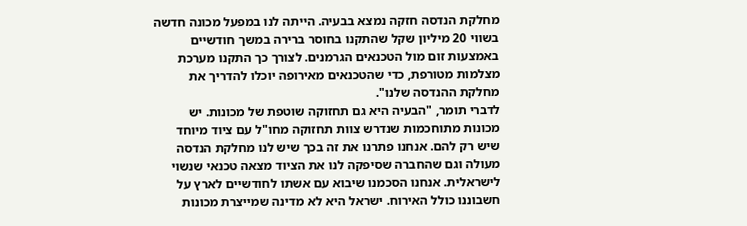מחלקת הנדסה חזקה נמצא בבעיה. הייתה לנו במפעל מכונה חדשה בשווי 20 מיליון שקל שהתקנו בחוסר ברירה במשך חודשיים באמצעות זום מול הטכנאים הגרמנים. לצורך כך התקנו מערכת מצלמות מטורפת, כדי שהטכנאים מאירופה יוכלו להדריך את מחלקת ההנדסה שלנו".
לדברי תומר, "הבעיה היא גם תחזוקה שוטפת של מכונות. יש מכונות מתוחכמות שנדרש צוות תחזוקה מחו"ל עם ציוד מיוחד שיש רק להם. אנחנו פתרנו את זה בכך שיש לנו מחלקת הנדסה מעולה וגם שהחברה שסיפקה לנו את הציוד מצאה טכנאי שנשוי לישראלית. אנחנו הסכמנו שיבוא עם אשתו לחודשיים לארץ על חשבוננו כולל האירוח. ישראל היא לא מדינה שמייצרת מכונות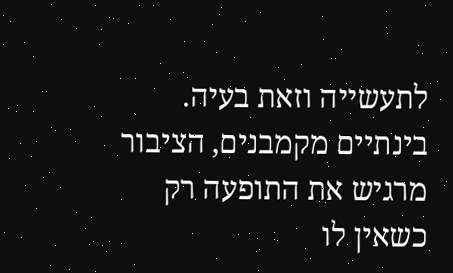לתעשייה וזאת בעיה. בינתיים מקמבנים, הציבור מרגיש את התופעה רק כשאין לו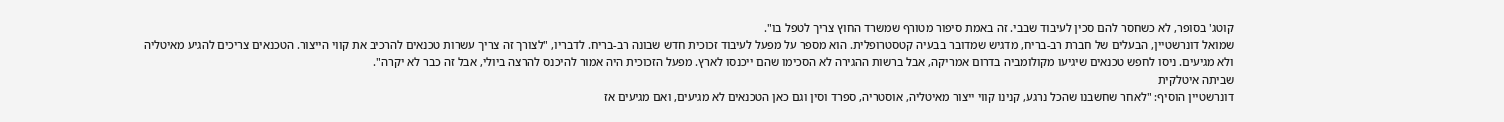קוטג' בסופר, לא כשחסר להם סכין לעיבוד שבבי. זה באמת סיפור מטורף שמשרד החוץ צריך לטפל בו".
שמואל דונרשטיין, הבעלים של חברת רב-בריח, מדגיש שמדובר בבעיה קטסטרופלית. הוא מספר על מפעל לעיבוד זכוכית חדש שבונה רב-בריח. לדבריו, "לצורך זה צריך עשרות טכנאים להרכיב את קווי הייצור. הטכנאים צריכים להגיע מאיטליה ולא מגיעים. ניסו לחפש טכנאים שיגיעו מקולומביה בדרום אמריקה, אבל ברשות ההגירה לא הסכימו שהם ייכנסו לארץ. מפעל הזכוכית היה אמור להיכנס להרצה ביולי, אבל זה כבר לא יקרה".
שביתה איטלקית
דונרשטיין הוסיף: "לאחר שחשבנו שהכל נרגע, קנינו קווי ייצור מאיטליה, אוסטריה, ספרד וסין וגם כאן הטכנאים לא מגיעים, ואם מגיעים אז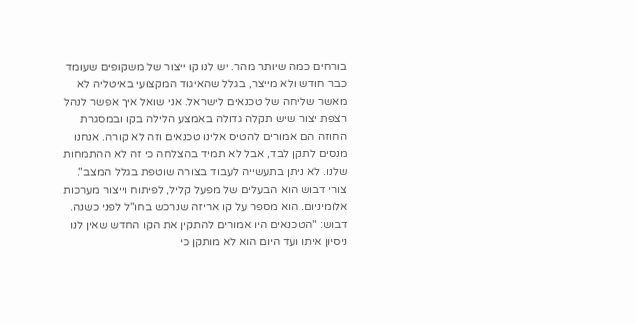בורחים כמה שיותר מהר. יש לנו קו ייצור של משקופים שעומד כבר חודש ולא מייצר, בגלל שהאיגוד המקצועי באיטליה לא מאשר שליחה של טכנאים לישראל. אני שואל איך אפשר לנהל רצפת יצור שיש תקלה גדולה באמצע הלילה בקו ובמסגרת החוזה הם אמורים להטיס אלינו טכנאים וזה לא קורה. אנחנו מנסים לתקן לבד, אבל לא תמיד בהצלחה כי זה לא ההתמחות שלנו. לא ניתן בתעשייה לעבוד בצורה שוטפת בגלל המצב".
צורי דבוש הוא הבעלים של מפעל קליל, לפיתוח וייצור מערכות אלומיניום. הוא מספר על קו אריזה שנרכש בחו"ל לפני כשנה. דבוש: "הטכנאים היו אמורים להתקין את הקו החדש שאין לנו ניסיון איתו ועד היום הוא לא מותקן כי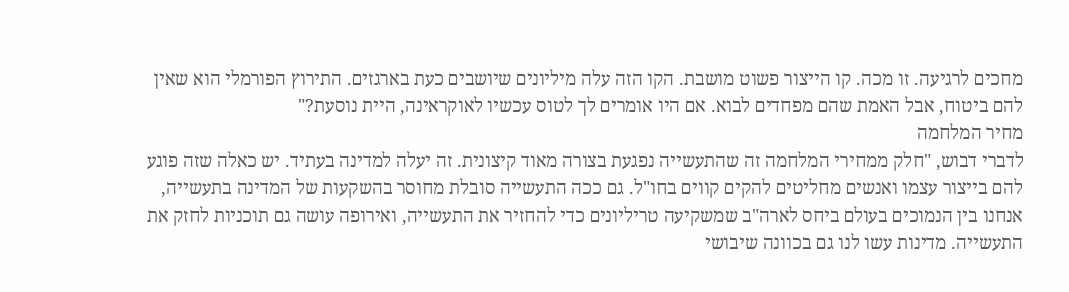מחכים לרגיעה. זו מכה. קו הייצור פשוט מושבת. הקו הזה עלה מיליונים שיושבים כעת בארגזים. התירוץ הפורמלי הוא שאין להם ביטוח, אבל האמת שהם מפחדים לבוא. אם היו אומרים לך לטוס עכשיו לאוקראינה, היית נוסעת?"
מחיר המלחמה
לדברי דבוש, "חלק ממחירי המלחמה זה שהתעשייה נפגעת בצורה מאוד קיצונית. זה יעלה למדינה בעתיד. יש כאלה שזה פוגע להם בייצור עצמו ואנשים מחליטים להקים קווים בחו"ל. גם ככה התעשייה סובלת מחוסר בהשקעות של המדינה בתעשייה, אנחנו בין הנמוכים בעולם ביחס לארה"ב שמשקיעה טריליונים כדי להחזיר את התעשייה, ואירופה עושה גם תוכניות לחזק את התעשייה. מדינות עשו לנו גם בכוונה שיבושי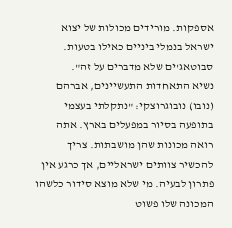אספקות. מורידים מכולות של יצוא ישראל בנמלי ביניים כאילו בטעות. סבוטאג'ים שלא מדברים על זה".
נשיא התאחדות התעשיינים, אברהם (נובו) נובוגרוצקי: "נתקלתי בעצמי בתופעה בסיור במפעלים בארץ. אתה רואה מכונות שהן מושבתות. צריך להכשיר צוותים ישראליים, אך כרגע אין פתרון לבעיה. מי שלא מוצא סידור כלשהו המכונה שלו פשוט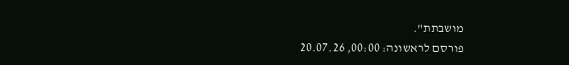מושבתת".
פורסם לראשונה: 00:00, 20.07.26